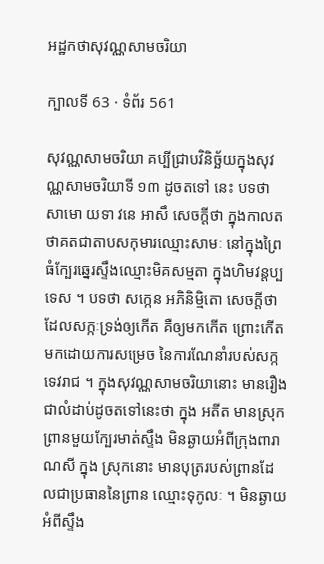អដ្ឋកថាសុវណ្ណសាមចរិយា

ក្បាលទី 63 · ទំព័រ 561

សុវណ្ណសាមចរិយា គប្បីជ្រាបវិនិច្ឆ័យក្នុងសុវណ្ណសាមចរិយាទី ១៣ ដូចតទៅ នេះ បទថា សាមោ យទា វនេ អាសឹ សេចក្តីថា ក្នុងកាលតថាគតជាតាបសកុមារឈ្មោះសាមៈ នៅក្នុងព្រៃធំក្បែរឆ្នេរស្ទឹងឈ្មោះមិគសម្មតា ក្នុងហិមវន្តប្បទេស ។ បទថា សក្កេន អភិនិម្មិតោ សេចក្តីថា ដែលសក្កៈទ្រង់ឲ្យកើត គឺឲ្យមកកើត ព្រោះកើតមកដោយការសម្រេច នៃការណែនាំរបស់សក្កទេវរាជ ។ ក្នុងសុវណ្ណសាមចរិយានោះ មានរឿងជាលំដាប់ដូចតទៅនេះថា ក្នុង អតីត មានស្រុកព្រានមួយក្បែរមាត់ស្ទឹង មិនឆ្ងាយអំពីក្រុងពារាណសី ក្នុង ស្រុកនោះ មានបុត្ររបស់ព្រានដែលជាប្រធាននៃព្រាន ឈ្មោះទុកូលៈ ។ មិនឆ្ងាយអំពីស្ទឹង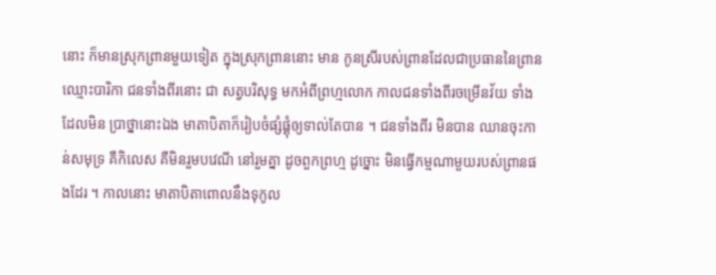នោះ ក៏មានស្រុកព្រានមួយទៀត ក្នុងស្រុកព្រាននោះ មាន កូនស្រីរបស់ព្រានដែលជាប្រធាននៃព្រាន ឈ្មោះបារិកា ជនទាំងពីរនោះ ជា សត្វបរិសុទ្ធ មកអំពីព្រហ្មលោក កាលជនទាំងពីរចម្រើនវ័យ ទាំងដែលមិន ប្រាថ្នានោះឯង មាតាបិតាក៏រៀបចំផ្សំផ្គុំឲ្យទាល់តែបាន ។ ជនទាំងពីរ មិនបាន ឈានចុះកាន់សមុទ្រ គឺកិលេស គឺមិនរួមបវេណី នៅរួមគ្នា ដូចពួកព្រហ្ម ដូច្នោះ មិនធ្វើកម្មណាមួយរបស់ព្រានផងដែរ ។ កាលនោះ មាតាបិតាពោលនឹងទុកូល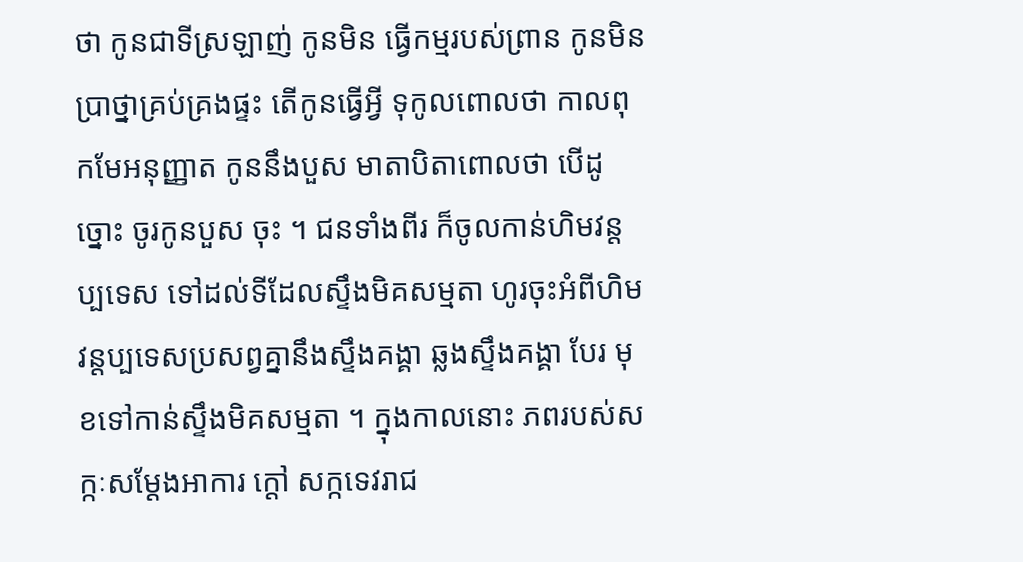ថា កូនជាទីស្រឡាញ់ កូនមិន ធ្វើកម្មរបស់ព្រាន កូនមិនប្រាថ្នាគ្រប់គ្រងផ្ទះ តើកូនធ្វើអ្វី ទុកូលពោលថា កាលពុកមែអនុញ្ញាត កូននឹងបួស មាតាបិតាពោលថា បើដូច្នោះ ចូរកូនបួស ចុះ ។ ជនទាំងពីរ ក៏ចូលកាន់ហិមវន្តប្បទេស ទៅដល់ទីដែលស្ទឹងមិគសម្មតា ហូរចុះអំពីហិមវន្តប្បទេសប្រសព្វគ្នានឹងស្ទឹងគង្គា ឆ្លងស្ទឹងគង្គា បែរ មុខទៅកាន់ស្ទឹងមិគសម្មតា ។ ក្នុងកាលនោះ ភពរបស់សក្កៈសម្តែងអាការ ក្តៅ សក្កទេវរាជ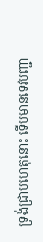ទ្រង់ជ្រាបហេតុនោះ ទើបមានទេវបញ្ជា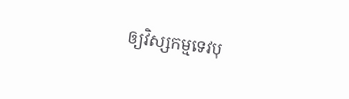ឲ្យវិស្សកម្មទេវបុ